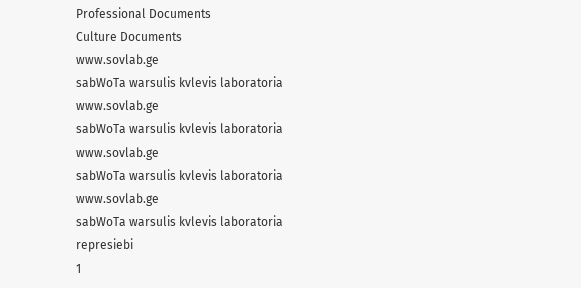Professional Documents
Culture Documents
www.sovlab.ge
sabWoTa warsulis kvlevis laboratoria
www.sovlab.ge
sabWoTa warsulis kvlevis laboratoria
www.sovlab.ge
sabWoTa warsulis kvlevis laboratoria
www.sovlab.ge
sabWoTa warsulis kvlevis laboratoria
represiebi
1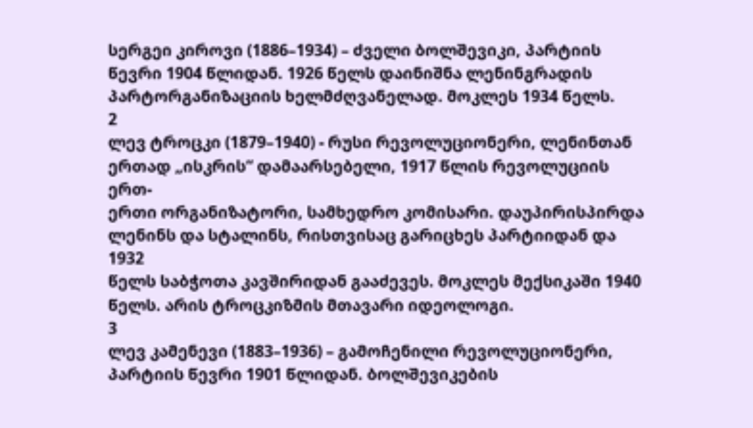სერგეი კიროვი (1886–1934) – ძველი ბოლშევიკი, პარტიის წევრი 1904 წლიდან. 1926 წელს დაინიშნა ლენინგრადის
პარტორგანიზაციის ხელმძღვანელად. მოკლეს 1934 წელს.
2
ლევ ტროცკი (1879–1940) - რუსი რევოლუციონერი, ლენინთან ერთად „ისკრის“ დამაარსებელი, 1917 წლის რევოლუციის ერთ-
ერთი ორგანიზატორი, სამხედრო კომისარი. დაუპირისპირდა ლენინს და სტალინს, რისთვისაც გარიცხეს პარტიიდან და 1932
წელს საბჭოთა კავშირიდან გააძევეს. მოკლეს მექსიკაში 1940 წელს. არის ტროცკიზმის მთავარი იდეოლოგი.
3
ლევ კამენევი (1883–1936) – გამოჩენილი რევოლუციონერი, პარტიის წევრი 1901 წლიდან. ბოლშევიკების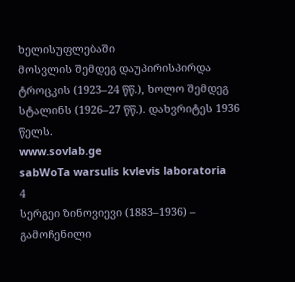ხელისუფლებაში
მოსვლის შემდეგ დაუპირისპირდა ტროცკის (1923–24 წწ.), ხოლო შემდეგ სტალინს (1926–27 წწ.). დახვრიტეს 1936 წელს.
www.sovlab.ge
sabWoTa warsulis kvlevis laboratoria
4
სერგეი ზინოვიევი (1883–1936) – გამოჩენილი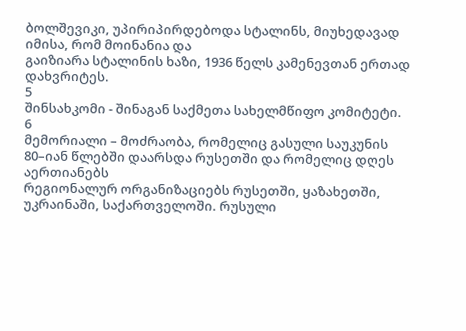ბოლშევიკი, უპირიპირდებოდა სტალინს, მიუხედავად იმისა, რომ მოინანია და
გაიზიარა სტალინის ხაზი, 1936 წელს კამენევთან ერთად დახვრიტეს.
5
შინსახკომი - შინაგან საქმეთა სახელმწიფო კომიტეტი.
6
მემორიალი – მოძრაობა, რომელიც გასული საუკუნის 80–იან წლებში დაარსდა რუსეთში და რომელიც დღეს აერთიანებს
რეგიონალურ ორგანიზაციებს რუსეთში, ყაზახეთში, უკრაინაში, საქართველოში. რუსული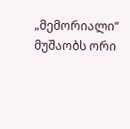„მემორიალი“ მუშაობს ორი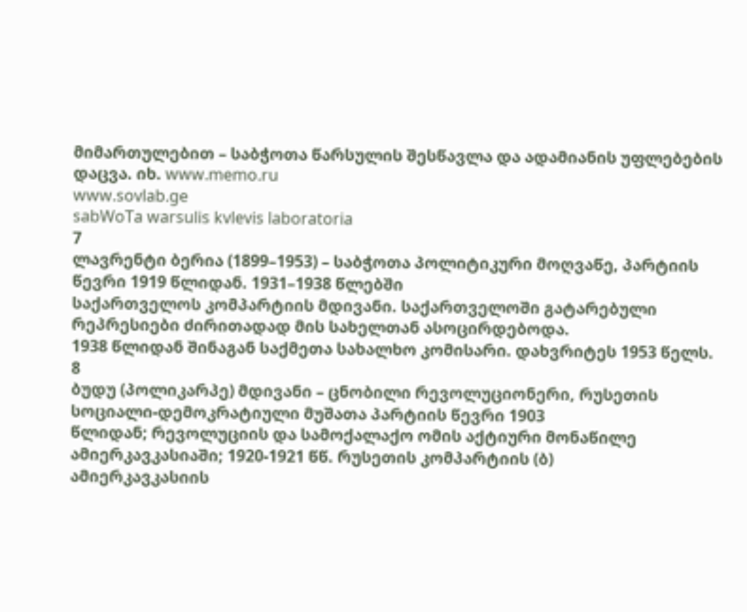მიმართულებით – საბჭოთა წარსულის შესწავლა და ადამიანის უფლებების დაცვა. იხ. www.memo.ru
www.sovlab.ge
sabWoTa warsulis kvlevis laboratoria
7
ლავრენტი ბერია (1899–1953) – საბჭოთა პოლიტიკური მოღვაწე, პარტიის წევრი 1919 წლიდან. 1931–1938 წლებში
საქართველოს კომპარტიის მდივანი. საქართველოში გატარებული რეპრესიები ძირითადად მის სახელთან ასოცირდებოდა.
1938 წლიდან შინაგან საქმეთა სახალხო კომისარი. დახვრიტეს 1953 წელს.
8
ბუდუ (პოლიკარპე) მდივანი – ცნობილი რევოლუციონერი, რუსეთის სოციალი-დემოკრატიული მუშათა პარტიის წევრი 1903
წლიდან; რევოლუციის და სამოქალაქო ომის აქტიური მონაწილე ამიერკავკასიაში; 1920-1921 წწ. რუსეთის კომპარტიის (ბ)
ამიერკავკასიის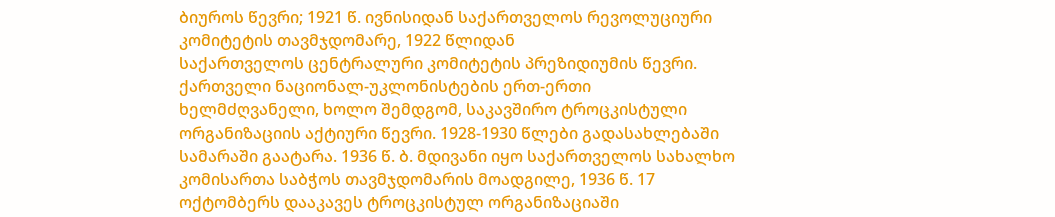ბიუროს წევრი; 1921 წ. ივნისიდან საქართველოს რევოლუციური კომიტეტის თავმჯდომარე, 1922 წლიდან
საქართველოს ცენტრალური კომიტეტის პრეზიდიუმის წევრი. ქართველი ნაციონალ-უკლონისტების ერთ-ერთი
ხელმძღვანელი, ხოლო შემდგომ, საკავშირო ტროცკისტული ორგანიზაციის აქტიური წევრი. 1928-1930 წლები გადასახლებაში
სამარაში გაატარა. 1936 წ. ბ. მდივანი იყო საქართველოს სახალხო კომისართა საბჭოს თავმჯდომარის მოადგილე, 1936 წ. 17
ოქტომბერს დააკავეს ტროცკისტულ ორგანიზაციაში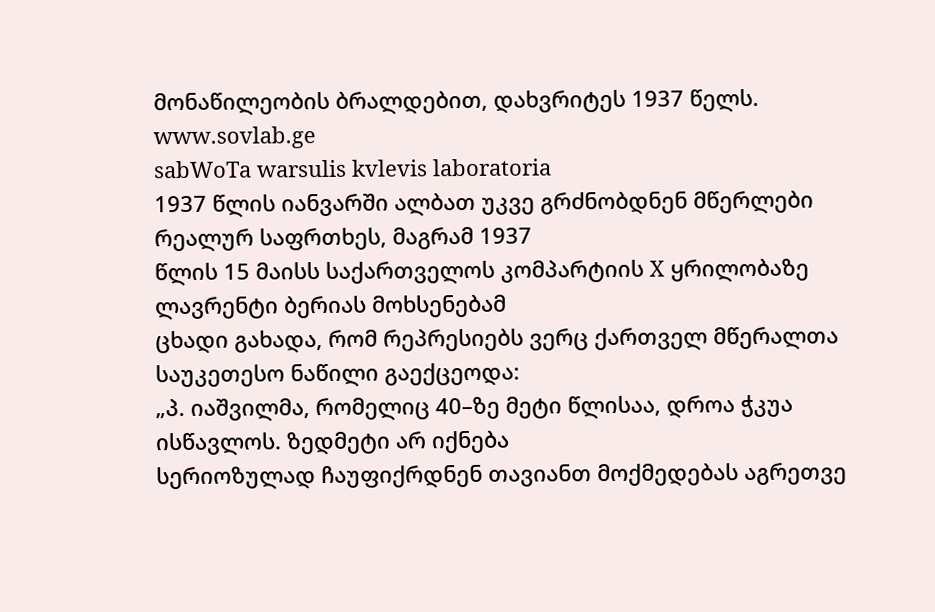მონაწილეობის ბრალდებით, დახვრიტეს 1937 წელს.
www.sovlab.ge
sabWoTa warsulis kvlevis laboratoria
1937 წლის იანვარში ალბათ უკვე გრძნობდნენ მწერლები რეალურ საფრთხეს, მაგრამ 1937
წლის 15 მაისს საქართველოს კომპარტიის X ყრილობაზე ლავრენტი ბერიას მოხსენებამ
ცხადი გახადა, რომ რეპრესიებს ვერც ქართველ მწერალთა საუკეთესო ნაწილი გაექცეოდა:
„პ. იაშვილმა, რომელიც 40–ზე მეტი წლისაა, დროა ჭკუა ისწავლოს. ზედმეტი არ იქნება
სერიოზულად ჩაუფიქრდნენ თავიანთ მოქმედებას აგრეთვე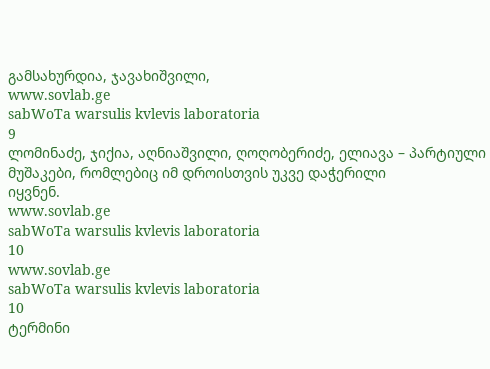გამსახურდია, ჯავახიშვილი,
www.sovlab.ge
sabWoTa warsulis kvlevis laboratoria
9
ლომინაძე, ჯიქია, აღნიაშვილი, ღოღობერიძე, ელიავა – პარტიული მუშაკები, რომლებიც იმ დროისთვის უკვე დაჭერილი
იყვნენ.
www.sovlab.ge
sabWoTa warsulis kvlevis laboratoria
10
www.sovlab.ge
sabWoTa warsulis kvlevis laboratoria
10
ტერმინი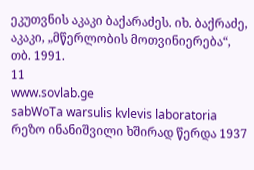ეკუთვნის აკაკი ბაქარაძეს. იხ. ბაქრაძე, აკაკი, „მწერლობის მოთვინიერება“, თბ. 1991.
11
www.sovlab.ge
sabWoTa warsulis kvlevis laboratoria
რეზო ინანიშვილი ხშირად წერდა 1937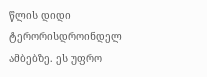წლის დიდი ტერორისდროინდელ ამბებზე. ეს უფრო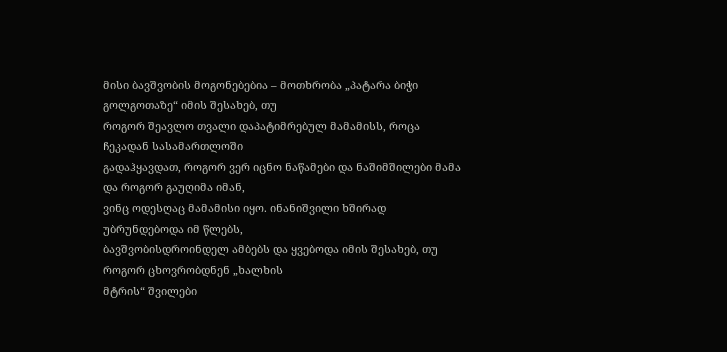მისი ბავშვობის მოგონებებია – მოთხრობა „პატარა ბიჭი გოლგოთაზე“ იმის შესახებ, თუ
როგორ შეავლო თვალი დაპატიმრებულ მამამისს, როცა ჩეკადან სასამართლოში
გადაჰყავდათ, როგორ ვერ იცნო ნაწამები და ნაშიმშილები მამა და როგორ გაუღიმა იმან,
ვინც ოდესღაც მამამისი იყო. ინანიშვილი ხშირად უბრუნდებოდა იმ წლებს,
ბავშვობისდროინდელ ამბებს და ყვებოდა იმის შესახებ, თუ როგორ ცხოვრობდნენ „ხალხის
მტრის“ შვილები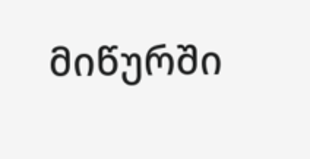მიწურში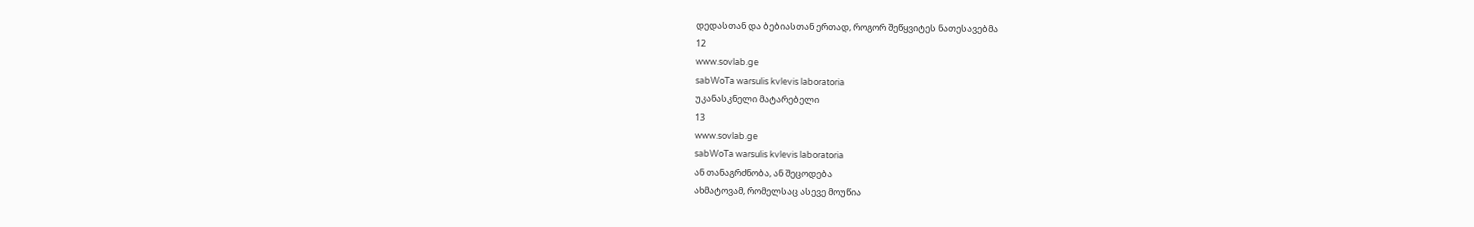დედასთან და ბებიასთან ერთად, როგორ შეწყვიტეს ნათესავებმა
12
www.sovlab.ge
sabWoTa warsulis kvlevis laboratoria
უკანასკნელი მატარებელი
13
www.sovlab.ge
sabWoTa warsulis kvlevis laboratoria
ან თანაგრძნობა, ან შეცოდება
ახმატოვამ, რომელსაც ასევე მოუწია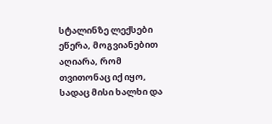სტალინზე ლექსები ეწერა, მოგვიანებით აღიარა, რომ
თვითონაც იქ იყო, სადაც მისი ხალხი და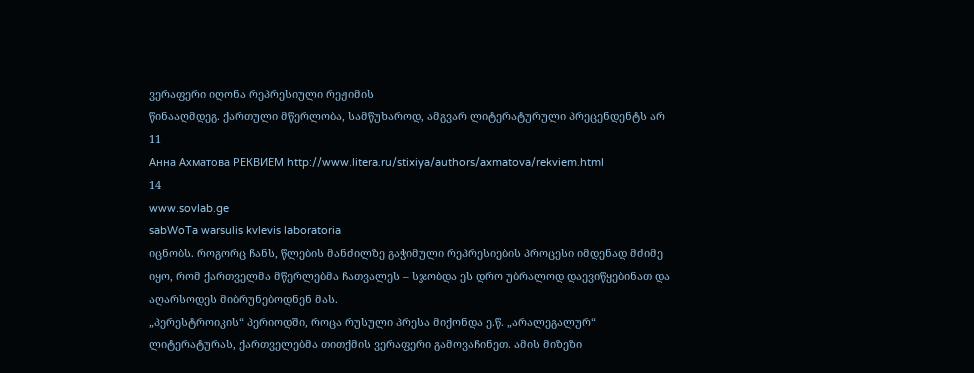ვერაფერი იღონა რეპრესიული რეჟიმის
წინააღმდეგ. ქართული მწერლობა, სამწუხაროდ, ამგვარ ლიტერატურული პრეცენდენტს არ
11
Анна Ахматова РЕКВИЕМ http://www.litera.ru/stixiya/authors/axmatova/rekviem.html
14
www.sovlab.ge
sabWoTa warsulis kvlevis laboratoria
იცნობს. როგორც ჩანს, წლების მანძილზე გაჭიმული რეპრესიების პროცესი იმდენად მძიმე
იყო, რომ ქართველმა მწერლებმა ჩათვალეს – სჯობდა ეს დრო უბრალოდ დაევიწყებინათ და
აღარსოდეს მიბრუნებოდნენ მას.
„პერესტროიკის“ პერიოდში, როცა რუსული პრესა მიქონდა ე.წ. „არალეგალურ“
ლიტერატურას, ქართველებმა თითქმის ვერაფერი გამოვაჩინეთ. ამის მიზეზი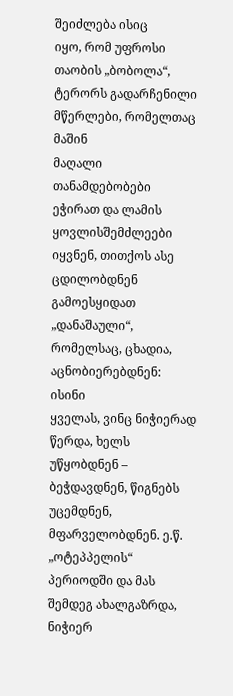შეიძლება ისიც
იყო, რომ უფროსი თაობის „ბობოლა“, ტერორს გადარჩენილი მწერლები, რომელთაც მაშინ
მაღალი თანამდებობები ეჭირათ და ლამის ყოვლისშემძლეები იყვნენ, თითქოს ასე
ცდილობდნენ გამოესყიდათ „დანაშაული“, რომელსაც, ცხადია, აცნობიერებდნენ: ისინი
ყველას, ვინც ნიჭიერად წერდა, ხელს უწყობდნენ – ბეჭდავდნენ, წიგნებს უცემდნენ,
მფარველობდნენ. ე.წ. „ოტეპპელის“ პერიოდში და მას შემდეგ ახალგაზრდა, ნიჭიერ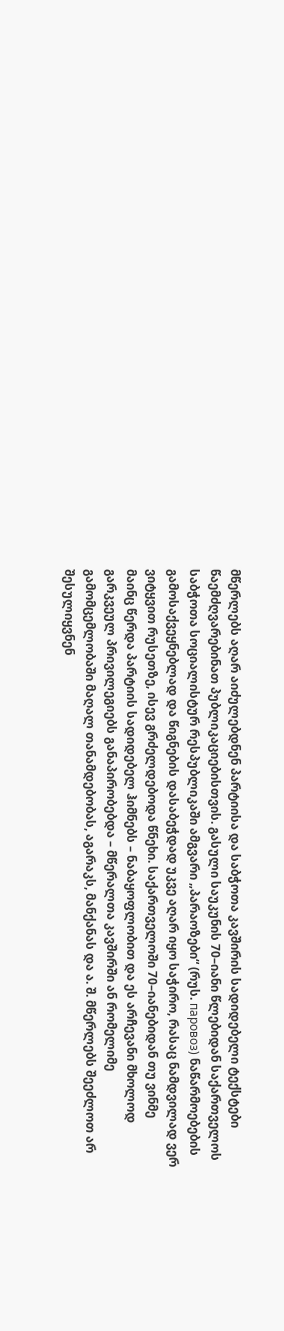მწერლებს აღარ აიძულებდნენ პარტიისა და საბჭოთა კავშირის სადიდებელი ტექსტები
წაემძღვარებინათ პუბლიკაციებისთვის. გასული საუკუნის 70–იანი წლებიდან საქართველოს
საბჭოთა სოციალისტურ რესპუბლიკაში ამგვარი „პარაოზები“ (რუს. паровоз) ნაწარმოებების
გამოსაქვეყნებლად და წიგნების დასაბეჭდად უკვე აღარ იყო საჭირო, რასაც ნამდვილად ვერ
ვიტყვით რუსეთზე, ისევ გრძელდებოდა წნეხი. საქართველოში 70–იანებიდან თუ ვინმე
მაინც წერდა პარტიის სადიდებელ ჰიმნებს – ნაბაყოფლობით და ეს არჩევანი მხოლოდ
გარკვეულ პრივილეგიებს განაპირობებდა – მწერალთა კავშირში ან რომელიმე
გამომცემლობაში მაღალ თანამდებობას, აგარაკს, მანქანას და ა. შ. მწერლებს შეეძლოთ არ
შესულიყვნენ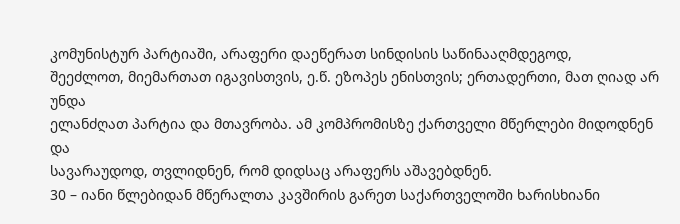კომუნისტურ პარტიაში, არაფერი დაეწერათ სინდისის საწინააღმდეგოდ,
შეეძლოთ, მიემართათ იგავისთვის, ე.წ. ეზოპეს ენისთვის; ერთადერთი, მათ ღიად არ უნდა
ელანძღათ პარტია და მთავრობა. ამ კომპრომისზე ქართველი მწერლები მიდოდნენ და
სავარაუდოდ, თვლიდნენ, რომ დიდსაც არაფერს აშავებდნენ.
30 – იანი წლებიდან მწერალთა კავშირის გარეთ საქართველოში ხარისხიანი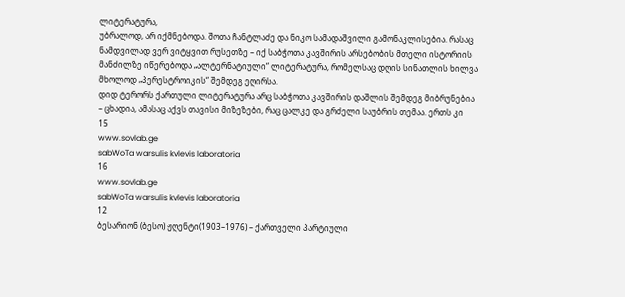ლიტერატურა,
უბრალოდ, არ იქმნებოდა. შოთა ჩანტლაძე და ნიკო სამადაშვილი გამონაკლისებია. რასაც
ნამდვილად ვერ ვიტყვით რუსეთზე – იქ საბჭოთა კავშირის არსებობის მთელი ისტორიის
მანძილზე იწერებოდა „ალტერნატიული“ ლიტერატურა, რომელსაც დღის სინათლის ხილვა
მხოლოდ „პერესტროიკის“ შემდეგ ეღირსა.
დიდ ტერორს ქართული ლიტერატურა არც საბჭოთა კავშირის დაშლის შემდეგ მიბრუნებია
– ცხადია, ამასაც აქვს თავისი მიზეზები, რაც ცალკე და გრძელი საუბრის თემაა. ერთს კი
15
www.sovlab.ge
sabWoTa warsulis kvlevis laboratoria
16
www.sovlab.ge
sabWoTa warsulis kvlevis laboratoria
12
ბესარიონ (ბესო) ჟღენტი(1903–1976) – ქართველი პარტიული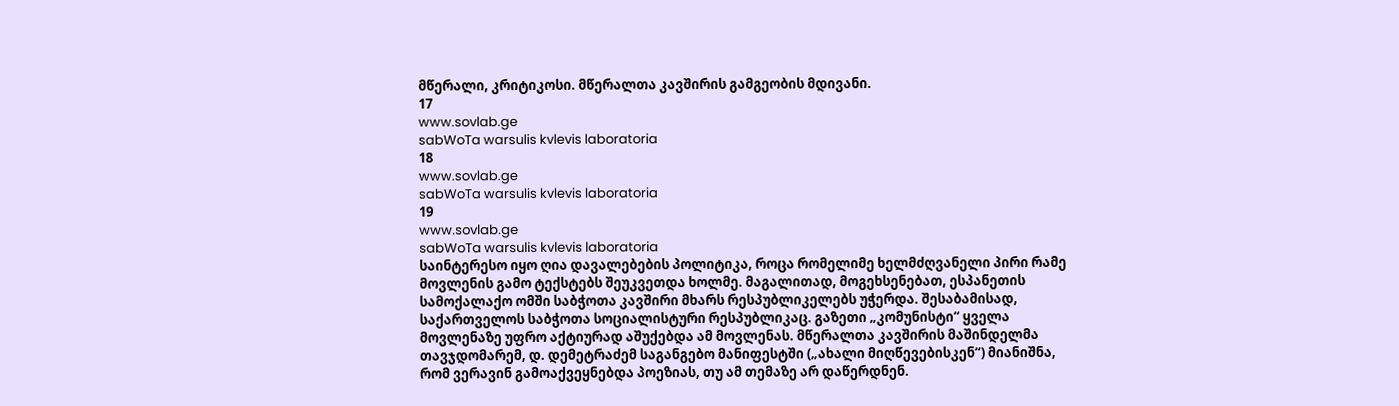მწერალი, კრიტიკოსი. მწერალთა კავშირის გამგეობის მდივანი.
17
www.sovlab.ge
sabWoTa warsulis kvlevis laboratoria
18
www.sovlab.ge
sabWoTa warsulis kvlevis laboratoria
19
www.sovlab.ge
sabWoTa warsulis kvlevis laboratoria
საინტერესო იყო ღია დავალებების პოლიტიკა, როცა რომელიმე ხელმძღვანელი პირი რამე
მოვლენის გამო ტექსტებს შეუკვეთდა ხოლმე. მაგალითად, მოგეხსენებათ, ესპანეთის
სამოქალაქო ომში საბჭოთა კავშირი მხარს რესპუბლიკელებს უჭერდა. შესაბამისად,
საქართველოს საბჭოთა სოციალისტური რესპუბლიკაც. გაზეთი „კომუნისტი“ ყველა
მოვლენაზე უფრო აქტიურად აშუქებდა ამ მოვლენას. მწერალთა კავშირის მაშინდელმა
თავჯდომარემ, დ. დემეტრაძემ საგანგებო მანიფესტში („ახალი მიღწევებისკენ“) მიანიშნა,
რომ ვერავინ გამოაქვეყნებდა პოეზიას, თუ ამ თემაზე არ დაწერდნენ.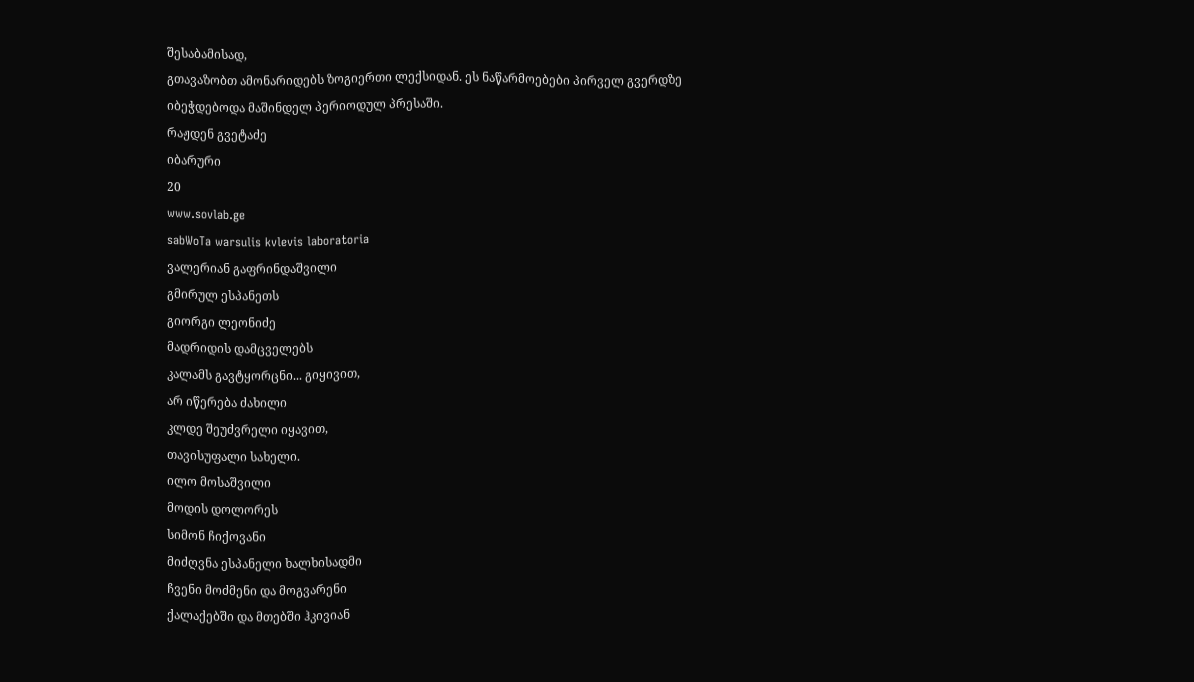შესაბამისად,
გთავაზობთ ამონარიდებს ზოგიერთი ლექსიდან. ეს ნაწარმოებები პირველ გვერდზე
იბეჭდებოდა მაშინდელ პერიოდულ პრესაში.
რაჟდენ გვეტაძე
იბარური
20
www.sovlab.ge
sabWoTa warsulis kvlevis laboratoria
ვალერიან გაფრინდაშვილი
გმირულ ესპანეთს
გიორგი ლეონიძე
მადრიდის დამცველებს
კალამს გავტყორცნი... გიყივით,
არ იწერება ძახილი
კლდე შეუძვრელი იყავით,
თავისუფალი სახელი.
ილო მოსაშვილი
მოდის დოლორეს
სიმონ ჩიქოვანი
მიძღვნა ესპანელი ხალხისადმი
ჩვენი მოძმენი და მოგვარენი
ქალაქებში და მთებში ჰკივიან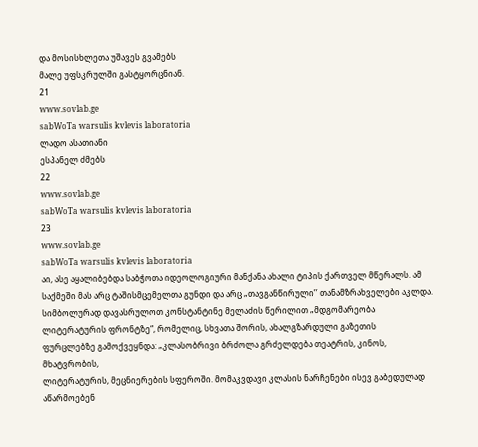და მოსისხლეთა უშავეს გვამებს
მალე უფსკრულში გასტყორცნიან.
21
www.sovlab.ge
sabWoTa warsulis kvlevis laboratoria
ლადო ასათიანი
ესპანელ ძმებს
22
www.sovlab.ge
sabWoTa warsulis kvlevis laboratoria
23
www.sovlab.ge
sabWoTa warsulis kvlevis laboratoria
აი, ასე აყალიბებდა საბჭოთა იდეოლოგიური მანქანა ახალი ტიპის ქართველ მწერალს. ამ
საქმეში მას არც ტაშისმცემელთა გუნდი და არც „თავგანწირული’’ თანამზრახველები აკლდა.
სიმბოლურად დავასრულოთ კონსტანტინე მელაძის წერილით „მდგომარეობა
ლიტერატურის ფრონტზე“, რომელიც, სხვათა შორის, ახალგზარდული გაზეთის
ფურცლებზე გამოქვეყნდა: „კლასობრივი ბრძოლა გრძელდება თეატრის, კინოს, მხატვრობის,
ლიტერატურის, მეცნიერების სფეროში. მომაკვდავი კლასის ნარჩენები ისევ გაბედულად
აწარმოებენ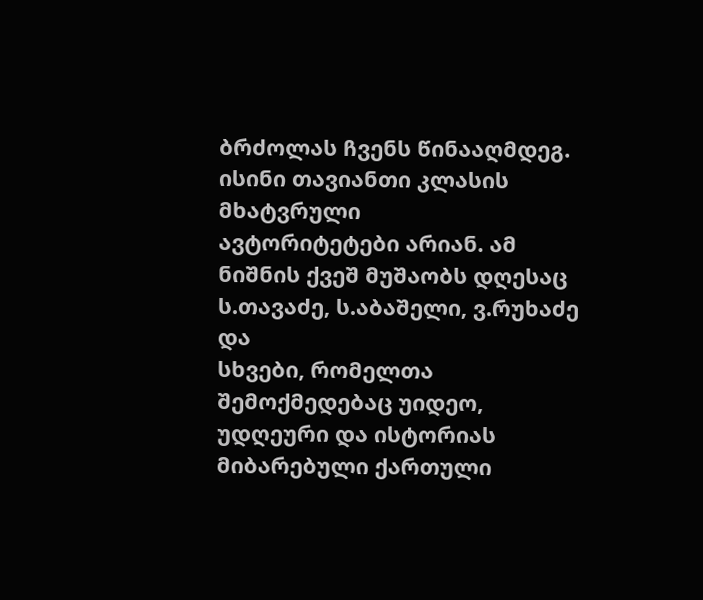ბრძოლას ჩვენს წინააღმდეგ. ისინი თავიანთი კლასის მხატვრული
ავტორიტეტები არიან. ამ ნიშნის ქვეშ მუშაობს დღესაც ს.თავაძე, ს.აბაშელი, ვ.რუხაძე და
სხვები, რომელთა შემოქმედებაც უიდეო, უდღეური და ისტორიას მიბარებული ქართული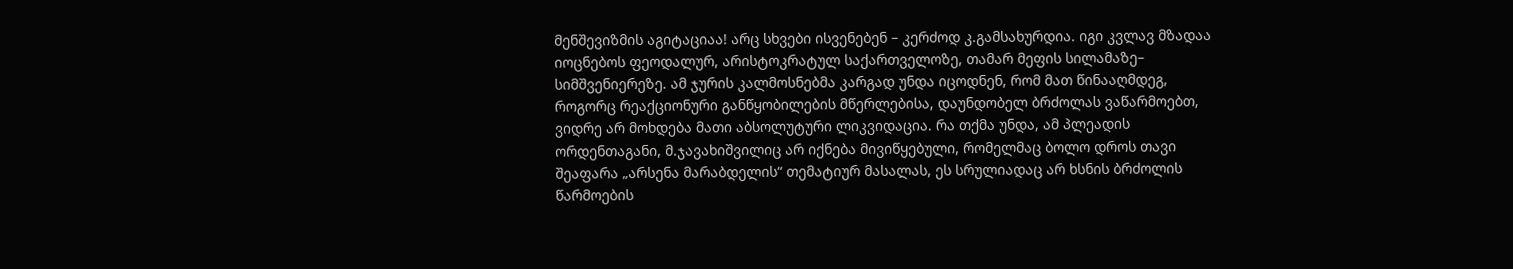მენშევიზმის აგიტაციაა! არც სხვები ისვენებენ – კერძოდ კ.გამსახურდია. იგი კვლავ მზადაა
იოცნებოს ფეოდალურ, არისტოკრატულ საქართველოზე, თამარ მეფის სილამაზე–
სიმშვენიერეზე. ამ ჯურის კალმოსნებმა კარგად უნდა იცოდნენ, რომ მათ წინააღმდეგ,
როგორც რეაქციონური განწყობილების მწერლებისა, დაუნდობელ ბრძოლას ვაწარმოებთ,
ვიდრე არ მოხდება მათი აბსოლუტური ლიკვიდაცია. რა თქმა უნდა, ამ პლეადის
ორდენთაგანი, მ.ჯავახიშვილიც არ იქნება მივიწყებული, რომელმაც ბოლო დროს თავი
შეაფარა „არსენა მარაბდელის“ თემატიურ მასალას, ეს სრულიადაც არ ხსნის ბრძოლის
წარმოების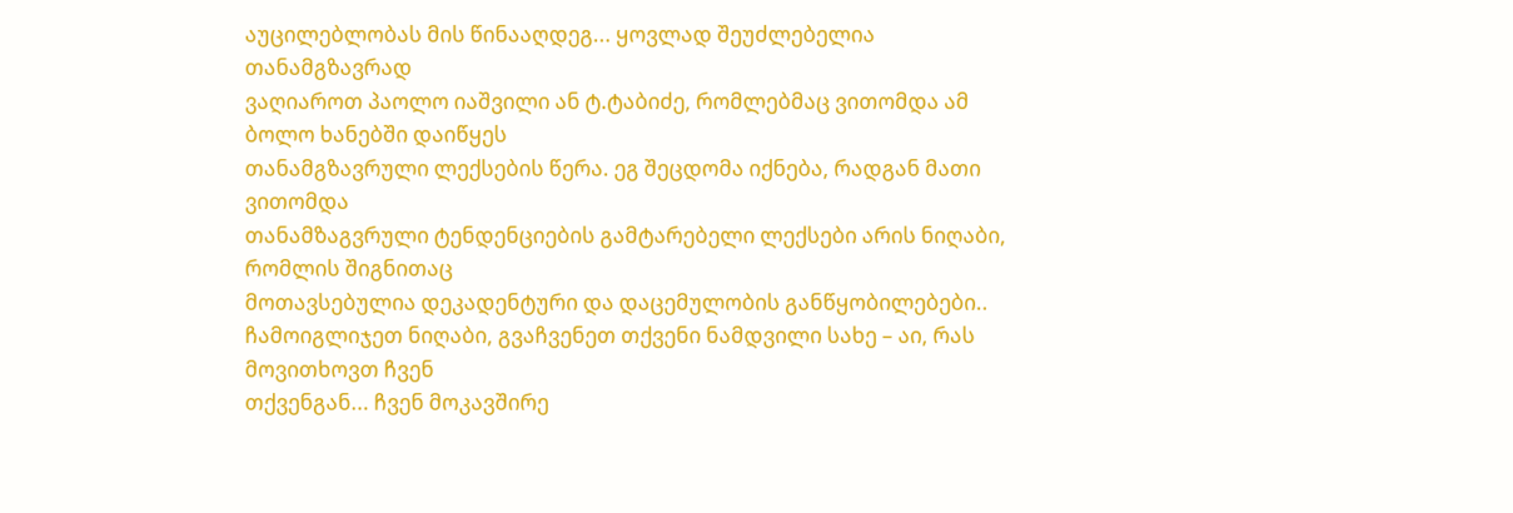აუცილებლობას მის წინააღდეგ... ყოვლად შეუძლებელია თანამგზავრად
ვაღიაროთ პაოლო იაშვილი ან ტ.ტაბიძე, რომლებმაც ვითომდა ამ ბოლო ხანებში დაიწყეს
თანამგზავრული ლექსების წერა. ეგ შეცდომა იქნება, რადგან მათი ვითომდა
თანამზაგვრული ტენდენციების გამტარებელი ლექსები არის ნიღაბი, რომლის შიგნითაც
მოთავსებულია დეკადენტური და დაცემულობის განწყობილებები..
ჩამოიგლიჯეთ ნიღაბი, გვაჩვენეთ თქვენი ნამდვილი სახე – აი, რას მოვითხოვთ ჩვენ
თქვენგან... ჩვენ მოკავშირე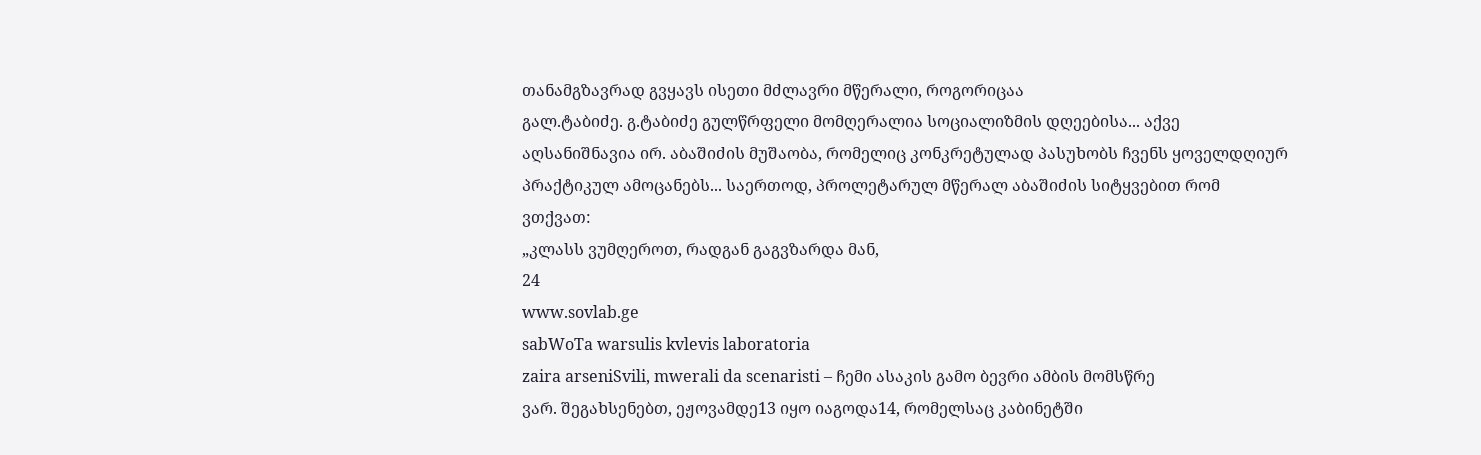თანამგზავრად გვყავს ისეთი მძლავრი მწერალი, როგორიცაა
გალ.ტაბიძე. გ.ტაბიძე გულწრფელი მომღერალია სოციალიზმის დღეებისა... აქვე
აღსანიშნავია ირ. აბაშიძის მუშაობა, რომელიც კონკრეტულად პასუხობს ჩვენს ყოველდღიურ
პრაქტიკულ ამოცანებს... საერთოდ, პროლეტარულ მწერალ აბაშიძის სიტყვებით რომ
ვთქვათ:
„კლასს ვუმღეროთ, რადგან გაგვზარდა მან,
24
www.sovlab.ge
sabWoTa warsulis kvlevis laboratoria
zaira arseniSvili, mwerali da scenaristi – ჩემი ასაკის გამო ბევრი ამბის მომსწრე
ვარ. შეგახსენებთ, ეჟოვამდე13 იყო იაგოდა14, რომელსაც კაბინეტში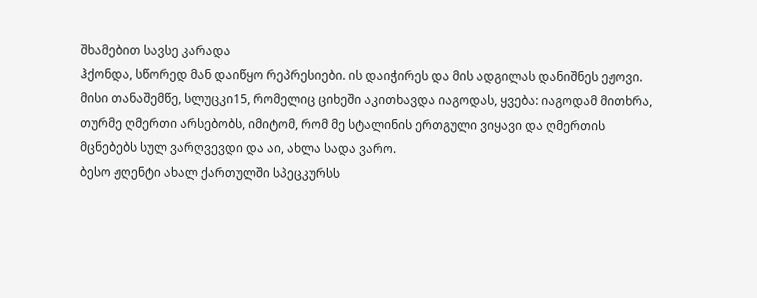შხამებით სავსე კარადა
ჰქონდა, სწორედ მან დაიწყო რეპრესიები. ის დაიჭირეს და მის ადგილას დანიშნეს ეჟოვი.
მისი თანაშემწე, სლუცკი15, რომელიც ციხეში აკითხავდა იაგოდას, ყვება: იაგოდამ მითხრა,
თურმე ღმერთი არსებობს, იმიტომ, რომ მე სტალინის ერთგული ვიყავი და ღმერთის
მცნებებს სულ ვარღვევდი და აი, ახლა სადა ვარო.
ბესო ჟღენტი ახალ ქართულში სპეცკურსს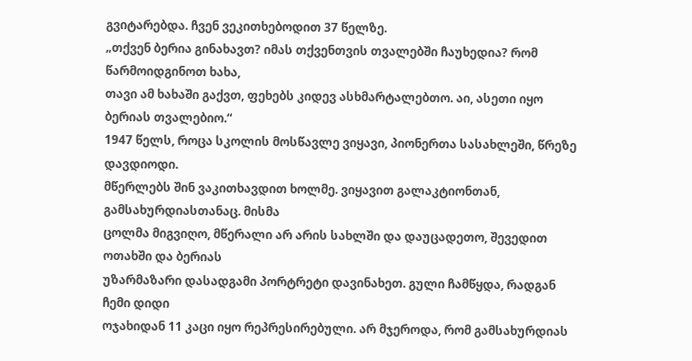გვიტარებდა. ჩვენ ვეკითხებოდით 37 წელზე.
„თქვენ ბერია გინახავთ? იმას თქვენთვის თვალებში ჩაუხედია? რომ წარმოიდგინოთ ხახა,
თავი ამ ხახაში გაქვთ, ფეხებს კიდევ ასხმარტალებთო. აი, ასეთი იყო ბერიას თვალებიო.“
1947 წელს, როცა სკოლის მოსწავლე ვიყავი, პიონერთა სასახლეში, წრეზე დავდიოდი.
მწერლებს შინ ვაკითხავდით ხოლმე. ვიყავით გალაკტიონთან, გამსახურდიასთანაც. მისმა
ცოლმა მიგვიღო, მწერალი არ არის სახლში და დაუცადეთო, შევედით ოთახში და ბერიას
უზარმაზარი დასადგამი პორტრეტი დავინახეთ. გული ჩამწყდა, რადგან ჩემი დიდი
ოჯახიდან 11 კაცი იყო რეპრესირებული. არ მჯეროდა, რომ გამსახურდიას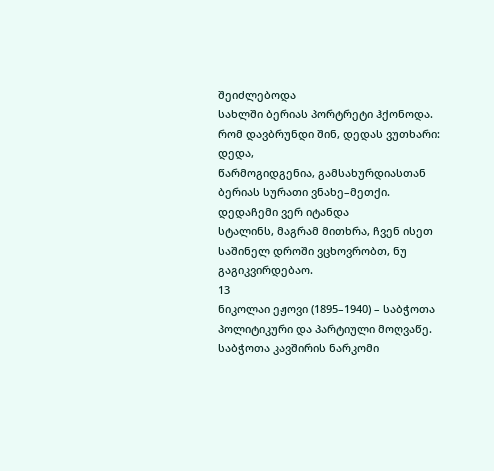შეიძლებოდა
სახლში ბერიას პორტრეტი ჰქონოდა. რომ დავბრუნდი შინ, დედას ვუთხარი: დედა,
წარმოგიდგენია, გამსახურდიასთან ბერიას სურათი ვნახე–მეთქი. დედაჩემი ვერ იტანდა
სტალინს, მაგრამ მითხრა, ჩვენ ისეთ საშინელ დროში ვცხოვრობთ, ნუ გაგიკვირდებაო.
13
ნიკოლაი ეჟოვი (1895–1940) – საბჭოთა პოლიტიკური და პარტიული მოღვაწე. საბჭოთა კავშირის ნარკომი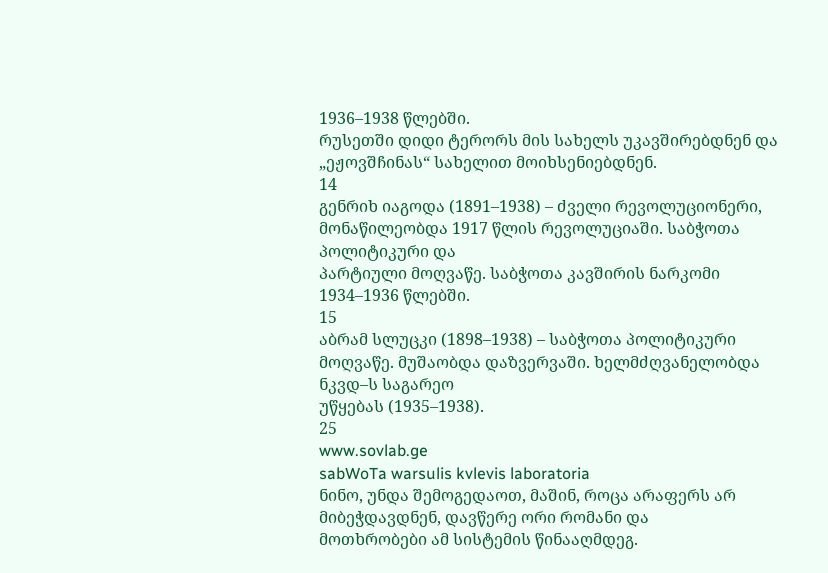1936–1938 წლებში.
რუსეთში დიდი ტერორს მის სახელს უკავშირებდნენ და „ეჟოვშჩინას“ სახელით მოიხსენიებდნენ.
14
გენრიხ იაგოდა (1891–1938) – ძველი რევოლუციონერი, მონაწილეობდა 1917 წლის რევოლუციაში. საბჭოთა პოლიტიკური და
პარტიული მოღვაწე. საბჭოთა კავშირის ნარკომი 1934–1936 წლებში.
15
აბრამ სლუცკი (1898–1938) – საბჭოთა პოლიტიკური მოღვაწე. მუშაობდა დაზვერვაში. ხელმძღვანელობდა ნკვდ–ს საგარეო
უწყებას (1935–1938).
25
www.sovlab.ge
sabWoTa warsulis kvlevis laboratoria
ნინო, უნდა შემოგედაოთ, მაშინ, როცა არაფერს არ მიბეჭდავდნენ, დავწერე ორი რომანი და
მოთხრობები ამ სისტემის წინააღმდეგ.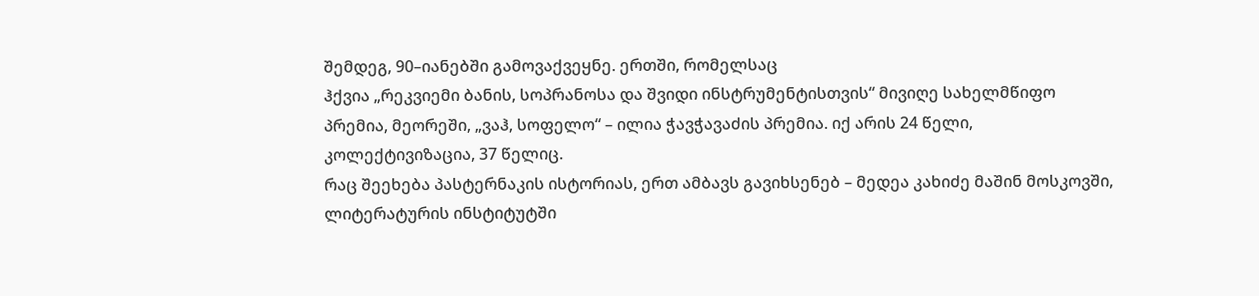შემდეგ, 90–იანებში გამოვაქვეყნე. ერთში, რომელსაც
ჰქვია „რეკვიემი ბანის, სოპრანოსა და შვიდი ინსტრუმენტისთვის“ მივიღე სახელმწიფო
პრემია, მეორეში, „ვაჰ, სოფელო“ – ილია ჭავჭავაძის პრემია. იქ არის 24 წელი,
კოლექტივიზაცია, 37 წელიც.
რაც შეეხება პასტერნაკის ისტორიას, ერთ ამბავს გავიხსენებ – მედეა კახიძე მაშინ მოსკოვში,
ლიტერატურის ინსტიტუტში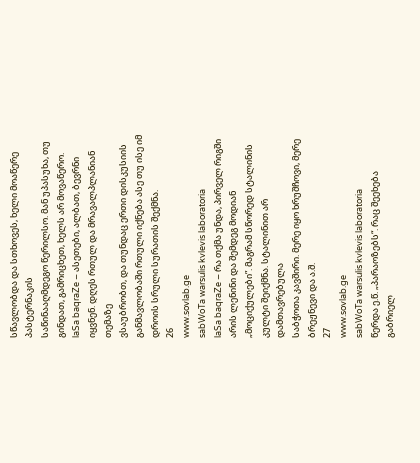სწავლობდა და სთხოვეს, ხელი მოაწერე პასტერნაკის
საწინააღმდეგო წერილსო. მან უპასუხა, თუ გინდათ, გამრიცხეთ, ხელს არ მოვაწერო.
laSa baqraZe – ასეთები, ალბათ, ბევრნი იყვნენ. დღეს რთულ და მრავალპლანიან თემაზე
ვსაუბრობთ, და თუნდაც ერთი დისკუსიის განმავლობაში რთული იქნება ასე თუ ისე იმ
დროის სრული სურათის შექმნა.
26
www.sovlab.ge
sabWoTa warsulis kvlevis laboratoria
laSa baqraZe – რა თქმა უნდა, პირველ რიგში არის ლენინი და შემდეგ მოდიან
„მოციქულები”. მაგრამ სწორედ სტალინის კულტი შეიქმნა. სტალინით არ დამთავრებულა
საბჭოთა კავშირი. მერე იყო ხრუშჩოვი, მერე ბრეჟნევი და ა.შ.
27
www.sovlab.ge
sabWoTa warsulis kvlevis laboratoria
წერდა ე.წ. „პარაოზებს“. რაც შეეხება გაბრიელ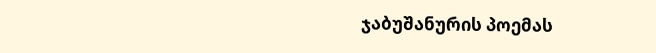ჯაბუშანურის პოემას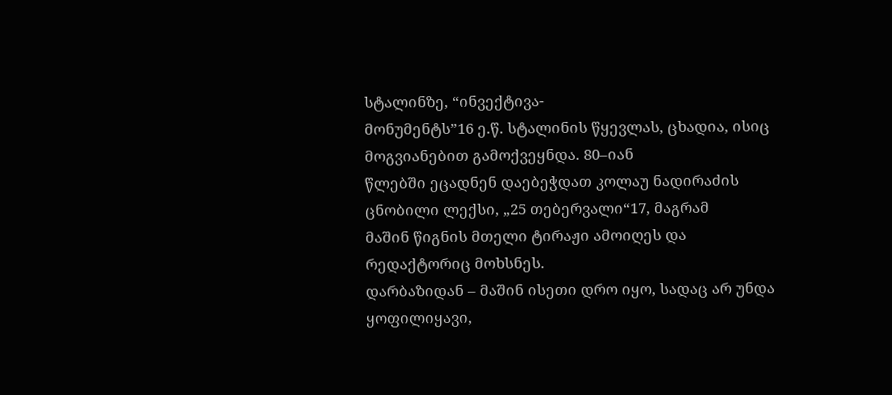სტალინზე, “ინვექტივა-
მონუმენტს”16 ე.წ. სტალინის წყევლას, ცხადია, ისიც მოგვიანებით გამოქვეყნდა. 80–იან
წლებში ეცადნენ დაებეჭდათ კოლაუ ნადირაძის ცნობილი ლექსი, „25 თებერვალი“17, მაგრამ
მაშინ წიგნის მთელი ტირაჟი ამოიღეს და რედაქტორიც მოხსნეს.
დარბაზიდან – მაშინ ისეთი დრო იყო, სადაც არ უნდა ყოფილიყავი,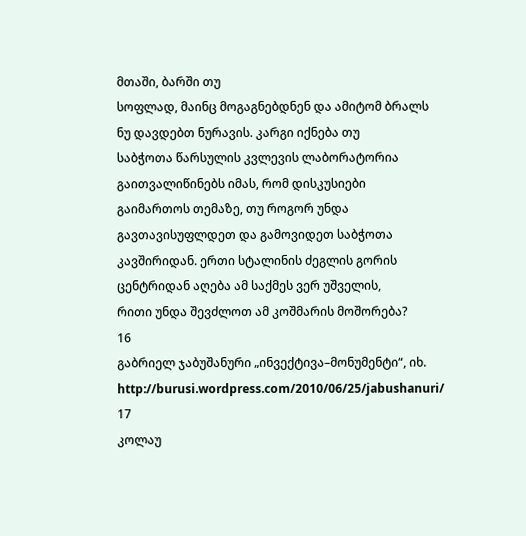მთაში, ბარში თუ
სოფლად, მაინც მოგაგნებდნენ და ამიტომ ბრალს ნუ დავდებთ ნურავის. კარგი იქნება თუ
საბჭოთა წარსულის კვლევის ლაბორატორია გაითვალიწინებს იმას, რომ დისკუსიები
გაიმართოს თემაზე, თუ როგორ უნდა გავთავისუფლდეთ და გამოვიდეთ საბჭოთა
კავშირიდან. ერთი სტალინის ძეგლის გორის ცენტრიდან აღება ამ საქმეს ვერ უშველის,
რითი უნდა შევძლოთ ამ კოშმარის მოშორება?
16
გაბრიელ ჯაბუშანური „ინვექტივა–მონუმენტი“, იხ. http://burusi.wordpress.com/2010/06/25/jabushanuri/
17
კოლაუ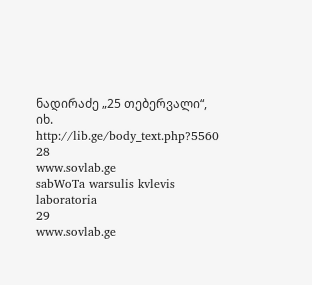ნადირაძე „25 თებერვალი“, იხ. http://lib.ge/body_text.php?5560
28
www.sovlab.ge
sabWoTa warsulis kvlevis laboratoria
29
www.sovlab.ge